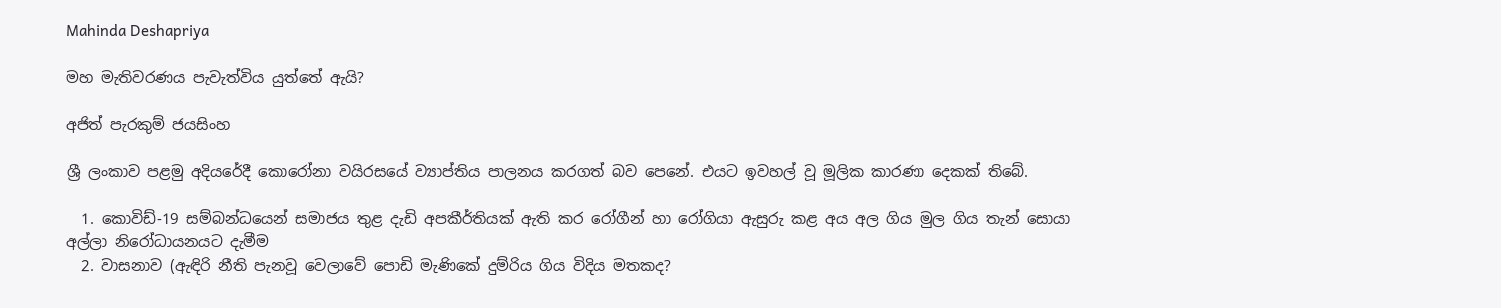Mahinda Deshapriya

මහ මැතිවරණය පැවැත්විය යුත්තේ ඇයි?

අජිත් පැරකුම් ජයසිංහ

ශ්‍රී ලංකාව පළමු අදියරේදී කොරෝනා වයිරසයේ ව්‍යාප්තිය පාලනය කරගත් බව පෙනේ. එයට ඉවහල් වූ මූලික කාරණා දෙකක් තිබේ.

  1. කොවිඩ්-19 සම්බන්ධයෙන් සමාජය තුළ දැඩි අපකීර්තියක් ඇති කර රෝගීන් හා රෝගියා ඇසුරු කළ අය අල ගිය මුල ගිය තැන් සොයා අල්ලා නිරෝධායනයට දැමීම
  2. වාසනාව (ඇඳිරි නීති පැනවූ වෙලාවේ පොඩි මැණිකේ දුම්රිය ගිය විදිය මතකද?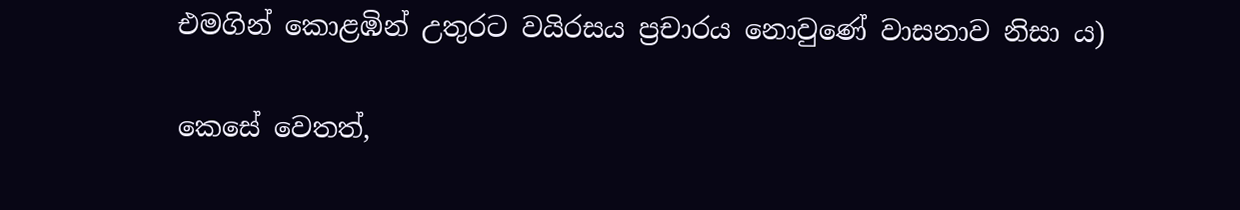එමගින් කොළඹින් උතුරට වයිරසය ප්‍රචාරය නොවුණේ වාසනාව නිසා ය)

කෙසේ වෙතත්,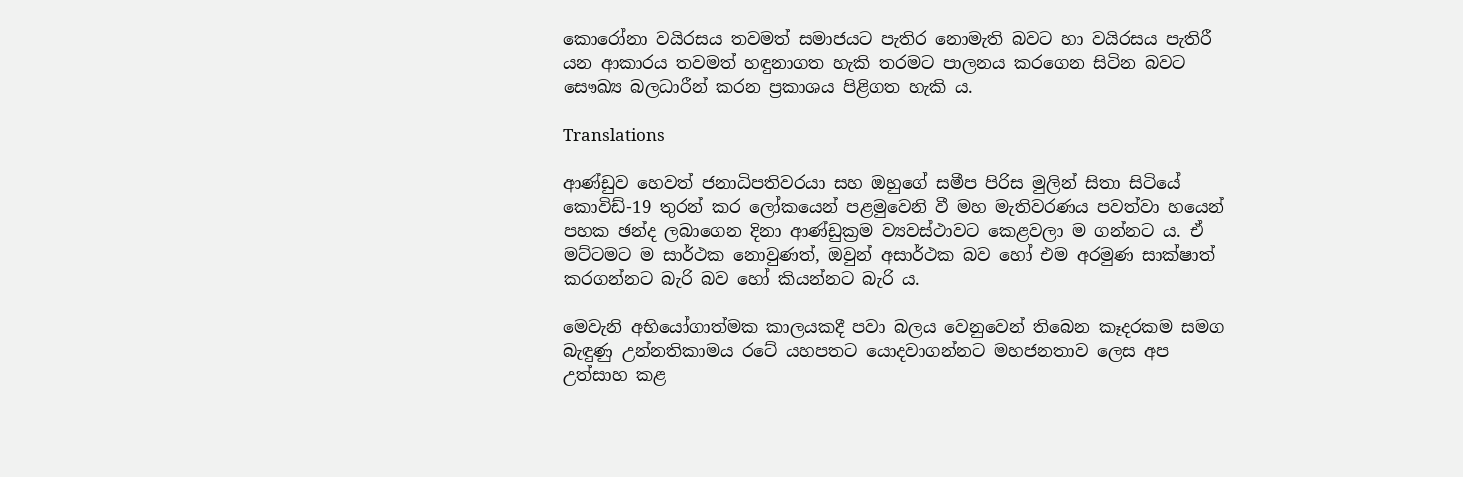කොරෝනා වයිරසය තවමත් සමාජයට පැතිර නොමැති බවට හා වයිරසය පැතිරී යන ආකාරය තවමත් හඳුනාගත හැකි තරමට පාලනය කරගෙන සිටින බවට සෞඛ්‍ය බලධාරීන් කරන ප්‍රකාශය පිළිගත හැකි ය.

Translations

ආණ්ඩුව හෙවත් ජනාධිපතිවරයා සහ ඔහුගේ සමීප පිරිස මුලින් සිතා සිටියේ කොවිඩ්-19 තුරන් කර ලෝකයෙන් පළමුවෙනි වී මහ මැතිවරණය පවත්වා හයෙන් පහක ඡන්ද ලබාගෙන දිනා ආණ්ඩුක්‍රම ව්‍යවස්ථාවට කෙළවලා ම ගන්නට ය. ඒ මට්ටමට ම සාර්ථක නොවුණත්, ඔවුන් අසාර්ථක බව හෝ එම අරමුණ සාක්ෂාත් කරගන්නට බැරි බව හෝ කියන්නට බැරි ය.

මෙවැනි අභියෝගාත්මක කාලයකදී පවා බලය වෙනුවෙන් තිබෙන කෑදරකම සමග බැඳුණු උන්නතිකාමය රටේ යහපතට යොදවාගන්නට මහජනතාව ලෙස අප උත්සාහ කළ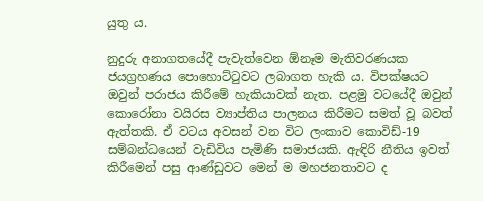යුතු ය.

නුදුරු අනාගතයේදී පැවැත්වෙන ඕනෑම මැතිවරණයක ජයග්‍රහණය පොහොට්ටුවට ලබාගත හැකි ය. විපක්ෂයට ඔවුන් පරාජය කිරීමේ හැකියාවක් නැත. පළමු වටයේදී ඔවුන් කොරෝනා වයිරස ව්‍යාප්තිය පාලනය කිරීමට සමත් වූ බවත් ඇත්තකි. ඒ වටය අවසන් වන විට ලංකාව කොවිඩ්-19 සම්බන්ධයෙන් වැඩිවිය පැමිණි සමාජයකි. ඇඳිරි නීතිය ඉවත් කිරීමෙන් පසු ආණ්ඩුවට මෙන් ම මහජනතාවට ද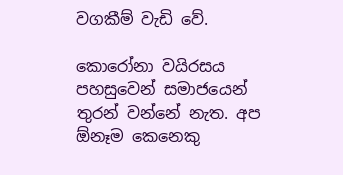වගකීම් වැඩි වේ.

කොරෝනා වයිරසය පහසුවෙන් සමාජයෙන් තුරන් වන්නේ නැත. අප ඕනෑම කෙනෙකු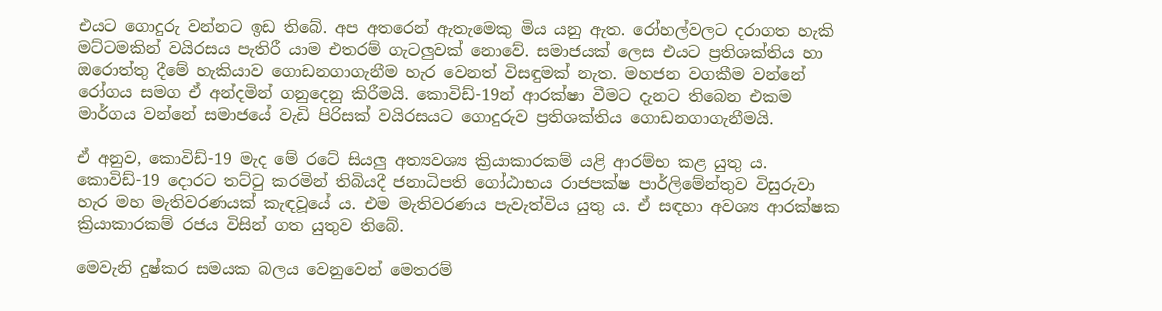එයට ගොදුරු වන්නට ඉඩ තිබේ. අප අතරෙන් ඇතැමෙකු මිය යනු ඇත. රෝහල්වලට දරාගත හැකි මට්ටමකින් වයිරසය පැතිරී යාම එතරම් ගැටලුවක් නොවේ. සමාජයක් ලෙස එයට ප්‍රතිශක්තිය හා ඔරොත්තු දීමේ හැකියාව ගොඩනගාගැනීම හැර වෙනත් විසඳුමක් නැත. මහජන වගකීම වන්නේ රෝගය සමග ඒ අන්දමින් ගනුදෙනු කිරීමයි. කොවිඩ්-19න් ආරක්ෂා වීමට දැනට තිබෙන එකම මාර්ගය වන්නේ සමාජයේ වැඩි පිරිසක් වයිරසයට ගොදුරුව ප්‍රතිශක්තිය ගොඩනගාගැනීමයි.

ඒ අනුව, කොවිඩ්-19 මැද මේ රටේ සියලු අත්‍යවශ්‍ය ක්‍රියාකාරකම් යළි ආරම්භ කළ යුතු ය. කොවිඩ්-19 දොරට තට්ටු කරමින් තිබියදී ජනාධිපති ගෝඨාභය රාජපක්ෂ පාර්ලිමේන්තුව විසුරුවා හැර මහ මැතිවරණයක් කැඳවූයේ ය. එම මැතිවරණය පැවැත්විය යුතු ය. ඒ සඳහා අවශ්‍ය ආරක්ෂක ක්‍රියාකාරකම් රජය විසින් ගත යුතුව තිබේ.

මෙවැනි දුෂ්කර සමයක බලය වෙනුවෙන් මෙතරම්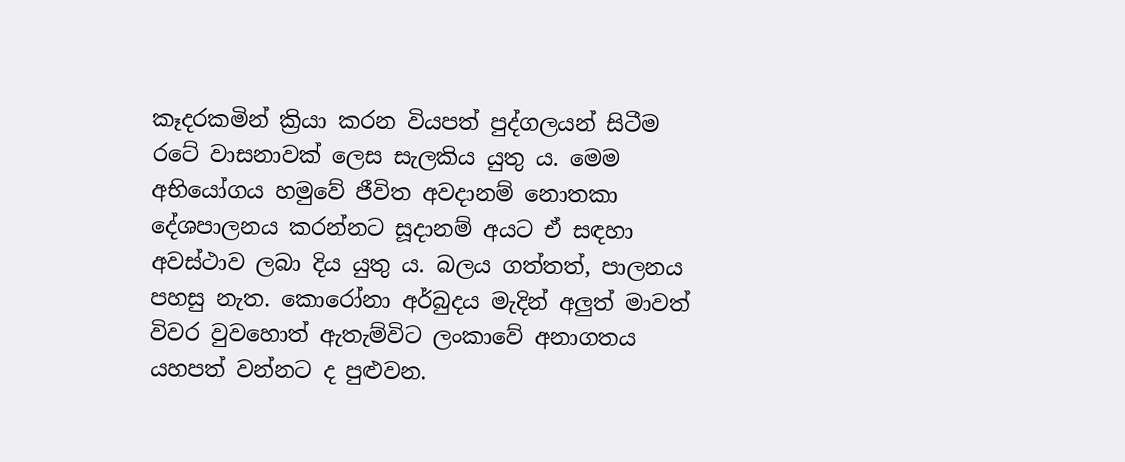කෑදරකමින් ක්‍රියා කරන වියපත් පුද්ගලයන් සිටීම රටේ වාසනාවක් ලෙස සැලකිය යුතු ය. මෙම අභියෝගය හමුවේ ජීවිත අවදානම් නොතකා දේශපාලනය කරන්නට සූදානම් අයට ඒ සඳහා අවස්ථාව ලබා දිය යුතු ය. බලය ගත්තත්, පාලනය පහසු නැත. කොරෝනා අර්බුදය මැදින් අලුත් මාවත් විවර වුවහොත් ඇතැම්විට ලංකාවේ අනාගතය යහපත් වන්නට ද පුළුවන.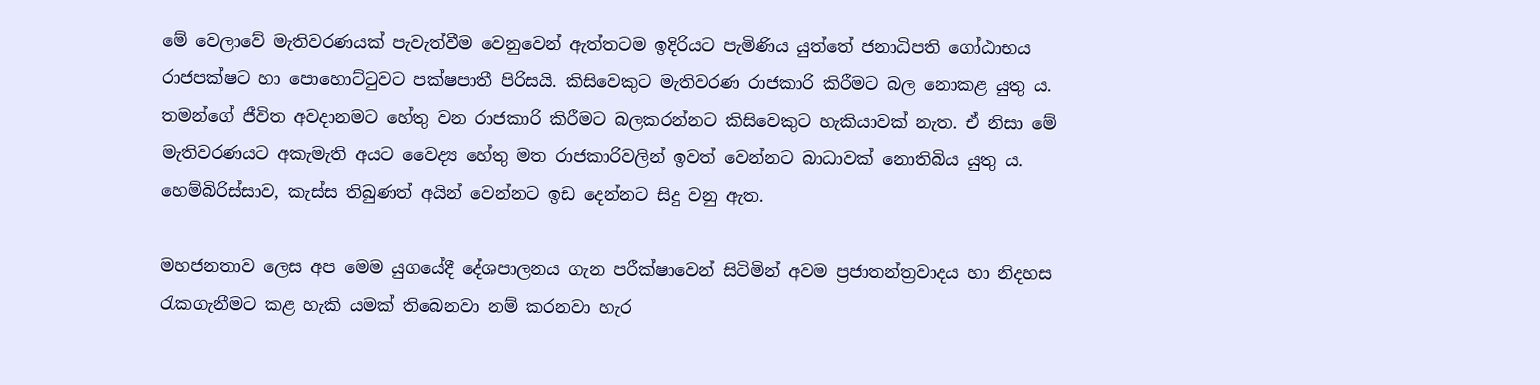මේ ‍‍වෙලාවේ මැතිවරණයක් පැවැත්වීම වෙනුවෙන් ඇත්තටම ඉදිරියට පැමිණිය යුත්තේ ජනාධිපති ගෝඨාභය රාජපක්ෂට හා පොහොට්ටුවට පක්ෂපාතී පිරිසයි. කිසිවෙකුට මැතිවරණ රාජකාරි කිරීමට බල නොකළ යුතු ය. තමන්ගේ ජීවිත අවදානමට හේතු වන රාජකාරි කිරීමට බලකරන්නට කිසිවෙකුට හැකියාවක් නැත. ඒ නිසා මේ මැතිවරණයට අකැමැති අයට වෛද්‍ය හේතු මත රාජකාරිවලින් ඉවත් වෙන්නට බාධාවක් නොතිබිය යුතු ය. හෙම්බිරිස්සාව, කැස්ස තිබුණත් අයින් වෙන්නට ඉඩ දෙන්නට සිදු වනු ඇත.

මහජනතාව ලෙස අප මෙම යුගයේදී දේශපාලනය ගැන පරීක්ෂාවෙන් සිටිමින් අවම ප්‍රජාතන්ත්‍රවාදය හා නිදහස රැකගැනීමට කළ හැකි යමක් තිබෙනවා නම් කරනවා හැර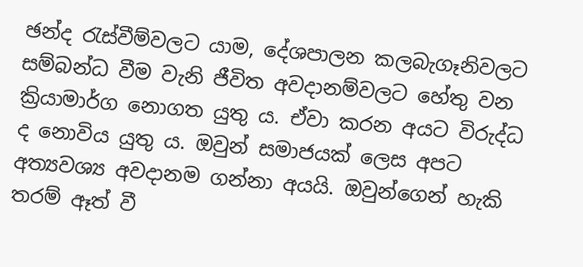ඡන්ද රැස්වීම්වලට යාම, දේශපාලන කලබැගෑනිවලට සම්බන්ධ වීම වැනි ජීවිත අවදානම්වලට හේතු වන ක්‍රියාමාර්ග නොගත යුතු ය. ඒවා කරන අයට විරුද්ධ ද නොවිය යුතු ය. ඔවුන් සමාජයක් ලෙස අපට අත්‍යවශ්‍ය අවදානම ගන්නා අයයි. ඔවුන්ගෙන් හැකි තරම් ඈත් වී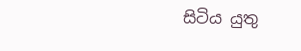සිටිය යුතු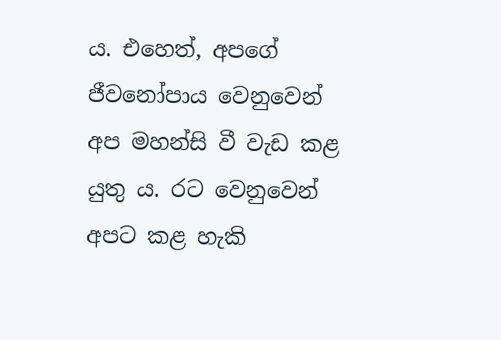ය. එහෙත්, අපගේ ජීවනෝපාය වෙනුවෙන් අප මහන්සි වී වැඩ කළ යුතු ය. රට වෙනුවෙන් අපට කළ හැකි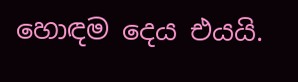හොඳම දෙය එයයි.